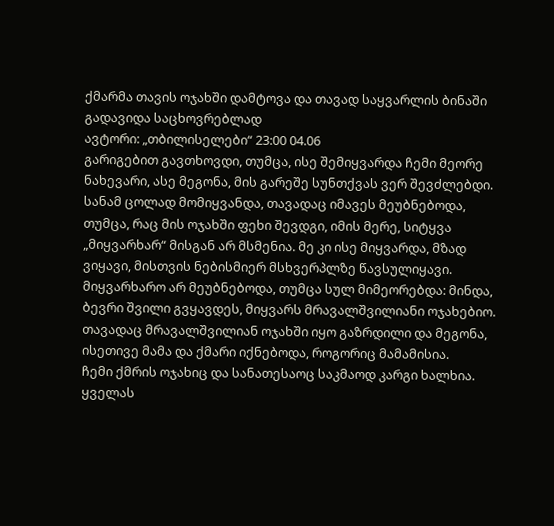ქმარმა თავის ოჯახში დამტოვა და თავად საყვარლის ბინაში გადავიდა საცხოვრებლად
ავტორი: „თბილისელები“ 23:00 04.06
გარიგებით გავთხოვდი, თუმცა, ისე შემიყვარდა ჩემი მეორე ნახევარი, ასე მეგონა, მის გარეშე სუნთქვას ვერ შევძლებდი. სანამ ცოლად მომიყვანდა, თავადაც იმავეს მეუბნებოდა, თუმცა, რაც მის ოჯახში ფეხი შევდგი, იმის მერე, სიტყვა „მიყვარხარ“ მისგან არ მსმენია. მე კი ისე მიყვარდა, მზად ვიყავი, მისთვის ნებისმიერ მსხვერპლზე წავსულიყავი. მიყვარხარო არ მეუბნებოდა, თუმცა სულ მიმეორებდა: მინდა, ბევრი შვილი გვყავდეს, მიყვარს მრავალშვილიანი ოჯახებიო. თავადაც მრავალშვილიან ოჯახში იყო გაზრდილი და მეგონა, ისეთივე მამა და ქმარი იქნებოდა, როგორიც მამამისია.
ჩემი ქმრის ოჯახიც და სანათესაოც საკმაოდ კარგი ხალხია. ყველას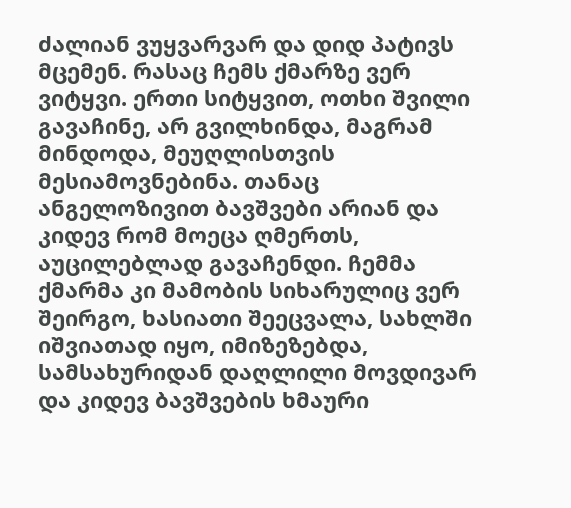ძალიან ვუყვარვარ და დიდ პატივს მცემენ. რასაც ჩემს ქმარზე ვერ ვიტყვი. ერთი სიტყვით, ოთხი შვილი გავაჩინე, არ გვილხინდა, მაგრამ მინდოდა, მეუღლისთვის მესიამოვნებინა. თანაც ანგელოზივით ბავშვები არიან და კიდევ რომ მოეცა ღმერთს, აუცილებლად გავაჩენდი. ჩემმა ქმარმა კი მამობის სიხარულიც ვერ შეირგო, ხასიათი შეეცვალა, სახლში იშვიათად იყო, იმიზეზებდა, სამსახურიდან დაღლილი მოვდივარ და კიდევ ბავშვების ხმაური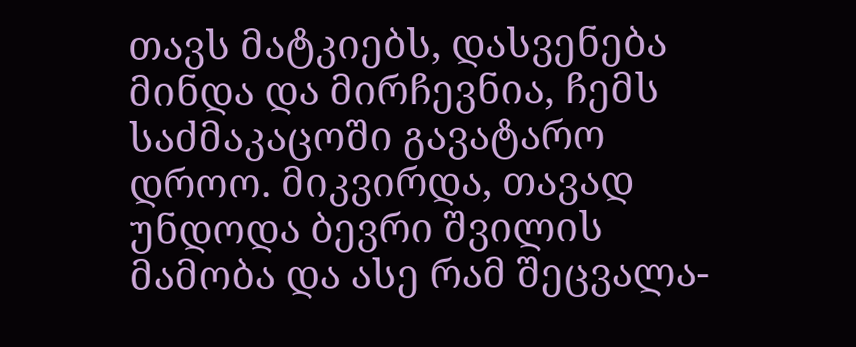თავს მატკიებს, დასვენება მინდა და მირჩევნია, ჩემს საძმაკაცოში გავატარო დროო. მიკვირდა, თავად უნდოდა ბევრი შვილის მამობა და ასე რამ შეცვალა-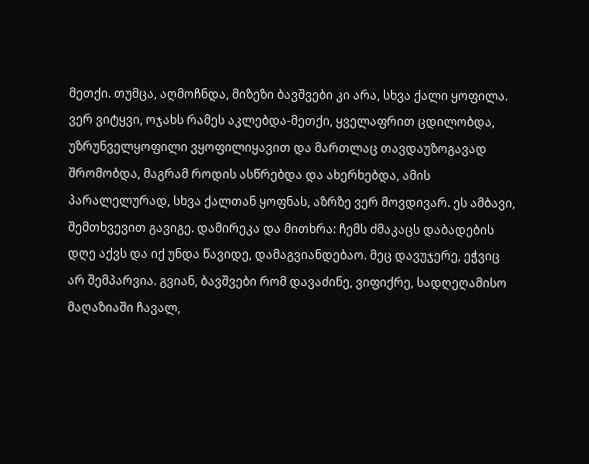მეთქი. თუმცა, აღმოჩნდა, მიზეზი ბავშვები კი არა, სხვა ქალი ყოფილა. ვერ ვიტყვი, ოჯახს რამეს აკლებდა-მეთქი, ყველაფრით ცდილობდა, უზრუნველყოფილი ვყოფილიყავით და მართლაც თავდაუზოგავად შრომობდა, მაგრამ როდის ასწრებდა და ახერხებდა, ამის პარალელურად, სხვა ქალთან ყოფნას, აზრზე ვერ მოვდივარ. ეს ამბავი, შემთხვევით გავიგე. დამირეკა და მითხრა: ჩემს ძმაკაცს დაბადების დღე აქვს და იქ უნდა წავიდე, დამაგვიანდებაო. მეც დავუჯერე, ეჭვიც არ შემპარვია. გვიან, ბავშვები რომ დავაძინე, ვიფიქრე, სადღეღამისო მაღაზიაში ჩავალ,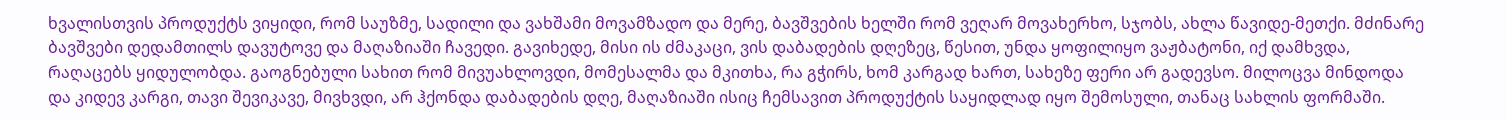ხვალისთვის პროდუქტს ვიყიდი, რომ საუზმე, სადილი და ვახშამი მოვამზადო და მერე, ბავშვების ხელში რომ ვეღარ მოვახერხო, სჯობს, ახლა წავიდე-მეთქი. მძინარე ბავშვები დედამთილს დავუტოვე და მაღაზიაში ჩავედი. გავიხედე, მისი ის ძმაკაცი, ვის დაბადების დღეზეც, წესით, უნდა ყოფილიყო ვაჟბატონი, იქ დამხვდა, რაღაცებს ყიდულობდა. გაოგნებული სახით რომ მივუახლოვდი, მომესალმა და მკითხა, რა გჭირს, ხომ კარგად ხართ, სახეზე ფერი არ გადევსო. მილოცვა მინდოდა და კიდევ კარგი, თავი შევიკავე, მივხვდი, არ ჰქონდა დაბადების დღე, მაღაზიაში ისიც ჩემსავით პროდუქტის საყიდლად იყო შემოსული, თანაც სახლის ფორმაში.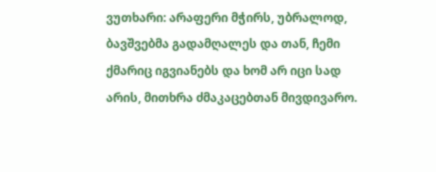ვუთხარი: არაფერი მჭირს, უბრალოდ, ბავშვებმა გადამღალეს და თან, ჩემი ქმარიც იგვიანებს და ხომ არ იცი სად არის, მითხრა ძმაკაცებთან მივდივარო.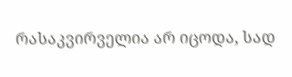რასაკვირველია არ იცოდა, სად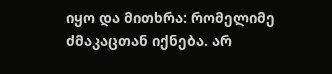იყო და მითხრა: რომელიმე ძმაკაცთან იქნება. არ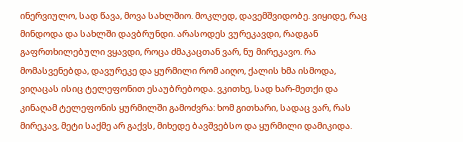ინერვიულო, სად წავა, მოვა სახლშიო. მოკლედ, დავემშვიდობე. ვიყიდე, რაც მინდოდა და სახლში დავბრუნდი. არასოდეს ვურეკავდი, რადგან გაფრთხილებული ვყავდი, როცა ძმაკაცთან ვარ, ნუ მირეკავო. რა მომასვენებდა, დავურეკე და ყურმილი რომ აიღო, ქალის ხმა ისმოდა, ვიღაცას ისიც ტელეფონით ესაუბრებოდა. ვკითხე, სად ხარ-მეთქი და კინაღამ ტელეფონის ყურმილში გამოძვრა: ხომ გითხარი, სადაც ვარ, რას მირეკავ, მეტი საქმე არ გაქვს, მიხედე ბავშვებსო და ყურმილი დამიკიდა.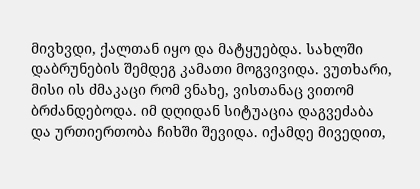მივხვდი, ქალთან იყო და მატყუებდა. სახლში დაბრუნების შემდეგ კამათი მოგვივიდა. ვუთხარი, მისი ის ძმაკაცი რომ ვნახე, ვისთანაც ვითომ ბრძანდებოდა. იმ დღიდან სიტუაცია დაგვეძაბა და ურთიერთობა ჩიხში შევიდა. იქამდე მივედით,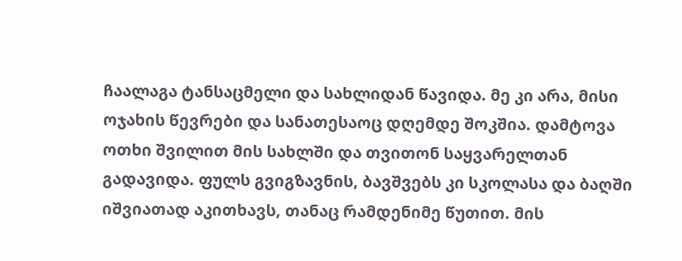ჩაალაგა ტანსაცმელი და სახლიდან წავიდა. მე კი არა, მისი ოჯახის წევრები და სანათესაოც დღემდე შოკშია. დამტოვა ოთხი შვილით მის სახლში და თვითონ საყვარელთან გადავიდა. ფულს გვიგზავნის, ბავშვებს კი სკოლასა და ბაღში იშვიათად აკითხავს, თანაც რამდენიმე წუთით. მის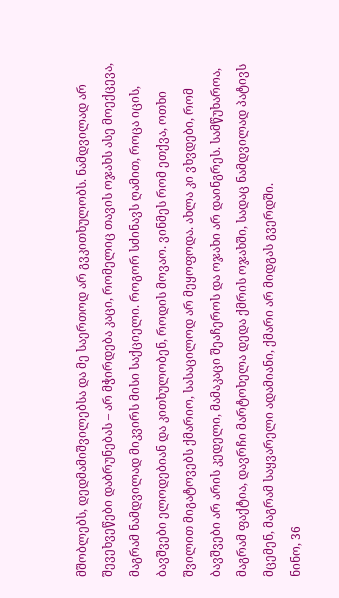მშობლებს, დედმამიშვილებსა და მე საერთოდ არ გვკითხულობს. ნამდვილად არ შევეხვეწები დაბრუნებას – არ მჭირდება კაცი, რომელიც თავის ოჯახს ასე მოექცევა, მაგრამ ნამდვილად მიკვირს მისი საქციელი. როგორ სძინავს ღამით, როცა იცის, ბავშვები ელოდებიან და კითხულობენ, როდის მოვაო. ვინმეს რომ ეთქვა, ოთხი შვილით მიგატოვებს ქმარიო, სასაცილოდ არ მეყოფოდა. ახლა კი ვხვდები, რომ ბავშვები არ არის კედელი, მამაკაცი შეაჩეროს და ოჯახი არ დაინგრეს. სამწუხაროა, მაგრამ ფაქტია, დავრჩი მარტოხელა დედა ქმრის ოჯახში, სადაც ნამდვილად პატივს მცემენ, მაგრამ საყვარელი ადამიანი, ქმარი არ მიდგას გვერდში.
ნინო, 36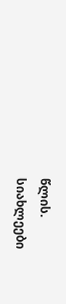წლის.
სიახლეები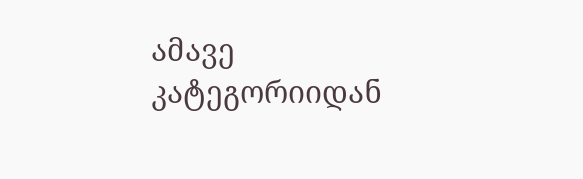ამავე კატეგორიიდან